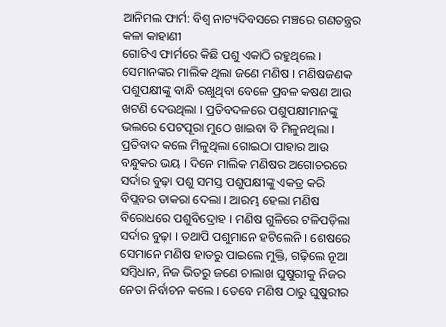ଆନିମଲ ଫାର୍ମ: ବିଶ୍ୱ ନାଟ୍ୟଦିବସରେ ମଞ୍ଚରେ ଗଣତନ୍ତ୍ରର କଳା କାହାଣୀ
ଗୋଟିଏ ଫାର୍ମରେ କିଛି ପଶୁ ଏକାଠି ରହୁଥିଲେ । ସେମାନଙ୍କର ମାଲିକ ଥିଲା ଜଣେ ମଣିଷ । ମଣିଷଜଣକ ପଶୁପକ୍ଷୀଙ୍କୁ ବାନ୍ଧି ରଖୁଥିବା ବେଳେ ପ୍ରବଳ କଷଣ ଆଉ ଖଟଣି ଦେଉଥିଲା । ପ୍ରତିବଦଳରେ ପଶୁପକ୍ଷୀମାନଙ୍କୁ ଭଲରେ ପେଟପୂରା ମୁଠେ ଖାଇବା ବି ମିଳୁନଥିଲା । ପ୍ରତିବାଦ କଲେ ମିଳୁଥିଲା ଗୋଇଠା ପାହାର ଆଉ ବନ୍ଧୁକର ଭୟ । ଦିନେ ମାଲିକ ମଣିଷର ଅଗୋଚରରେ ସର୍ଦାର ବୁଢ଼ା ପଶୁ ସମସ୍ତ ପଶୁପକ୍ଷୀଙ୍କୁ ଏକତ୍ର କରି ବିପ୍ଲବର ଡାକରା ଦେଲା । ଆରମ୍ଭ ହେଲା ମଣିଷ ବିରୋଧରେ ପଶୁବିଦ୍ରୋହ । ମଣିଷ ଗୁଳିରେ ଟଳିପଡ଼ିଲା ସର୍ଦାର ବୁଢ଼ା । ତଥାପି ପଶୁମାନେ ହଟିଲେନି । ଶେଷରେ ସେମାନେ ମଣିଷ ହାତରୁ ପାଇଲେ ମୁକ୍ତି, ଗଢ଼ିଲେ ନୂଆ ସମ୍ବିଧାନ, ନିଜ ଭିତରୁ ଜଣେ ଚାଲାଖ ଘୁଷୁରୀକୁ ନିଜର ନେତା ନିର୍ବାଚନ କଲେ । ତେବେ ମଣିଷ ଠାରୁ ଘୁଷୁରୀର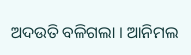ଅଦଉତି ବଳିଗଲା । ଆନିମଲ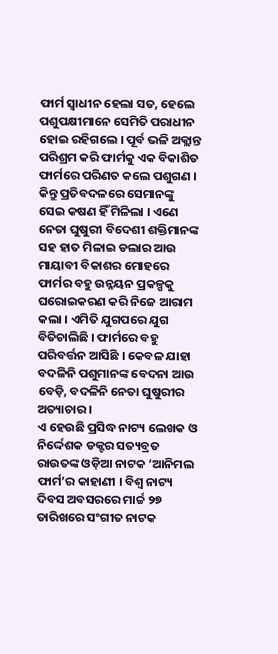ଫାର୍ମ ସ୍ୱାଧୀନ ହେଲା ସତ, ହେଲେ ପଶୁପକ୍ଷୀମାନେ ସେମିତି ପରାଧୀନ ହୋଇ ରହିଗଲେ । ପୂର୍ବ ଭଳି ଅକ୍ଲାନ୍ତ ପରିଶ୍ରମ କରି ଫାର୍ମକୁ ଏକ ବିକାଶିତ ଫାର୍ମରେ ପରିଣତ କଲେ ପଶୁଗଣ । କିନ୍ତୁ ପ୍ରତିବଦଳରେ ସେମାନଙ୍କୁ ସେଇ କଷଣ ହିଁ ମିଳିଲା । ଏଣେ ନେତା ଘୁଷୁରୀ ବିଦେଶୀ ଶକ୍ତିମାନଙ୍କ ସହ ହାତ ମିଳାଇ ଡଲାର ଆଉ ମାୟାବୀ ବିକାଶର ମୋହରେ ଫାର୍ମର ବହୁ ଉନ୍ନୟନ ପ୍ରକଳ୍ପକୁ ଘରୋଇକରଣ କରି ନିଜେ ଆରାମ କଲା । ଏମିତି ଯୁଗପରେ ଯୁଗ ବିତିଚାଲିଛି । ଫାର୍ମରେ ବହୁ ପରିବର୍ତ୍ତନ ଆସିଛି । କେବଳ ଯାହା ବଦଳିନି ପଶୁମାନଙ୍କ ବେଦନା ଆଉ ବେଡ଼ି, ବଦଳିନି ନେତା ଘୁଷୁରୀର ଅତ୍ୟାଚାର ।
ଏ ହେଉଛି ପ୍ରସିଦ୍ଧ ନାଟ୍ୟ ଲେଖକ ଓ ନିର୍ଦ୍ଦେଶକ ଡକ୍ଟର ସତ୍ୟବ୍ରତ ରାଉତଙ୍କ ଓଡ଼ିଆ ନାଟକ ‘ଆନିମଲ ଫାର୍ମ’ର କାହାଣୀ । ବିଶ୍ୱ ନାଟ୍ୟ ଦିବସ ଅବସରରେ ମାର୍ଚ୍ଚ ୨୭ ତାରିଖରେ ସଂଗୀତ ନାଟକ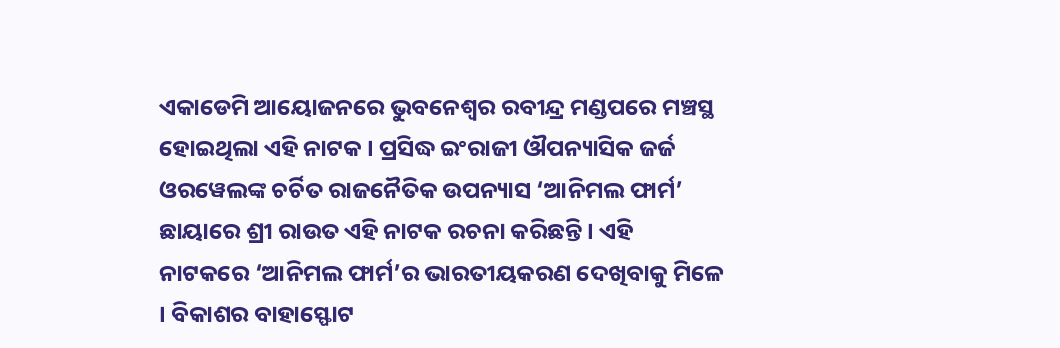ଏକାଡେମି ଆୟୋଜନରେ ଭୁବନେଶ୍ୱର ରବୀନ୍ଦ୍ର ମଣ୍ଡପରେ ମଞ୍ଚସ୍ଥ ହୋଇଥିଲା ଏହି ନାଟକ । ପ୍ରସିଦ୍ଧ ଇଂରାଜୀ ଔପନ୍ୟାସିକ ଜର୍ଜ ଓରୱେଲଙ୍କ ଚର୍ଚିତ ରାଜନୈତିକ ଉପନ୍ୟାସ ‘ଆନିମଲ ଫାର୍ମ’ ଛାୟାରେ ଶ୍ରୀ ରାଉତ ଏହି ନାଟକ ରଚନା କରିଛନ୍ତି । ଏହି ନାଟକରେ ‘ଆନିମଲ ଫାର୍ମ’ର ଭାରତୀୟକରଣ ଦେଖିବାକୁ ମିଳେ । ବିକାଶର ବାହାସ୍ଫୋଟ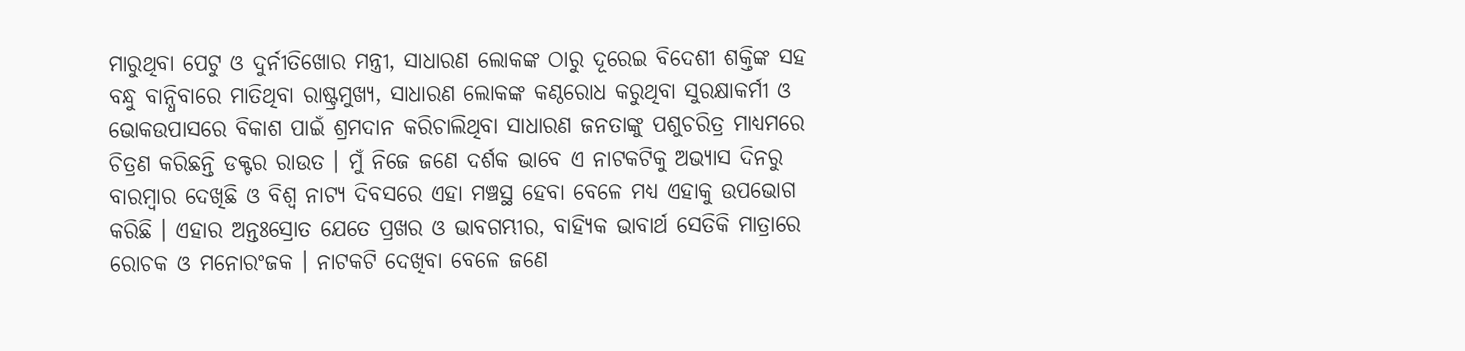ମାରୁଥିବା ପେଟୁ ଓ ଦୁର୍ନୀତିଖୋର ମନ୍ତ୍ରୀ, ସାଧାରଣ ଲୋକଙ୍କ ଠାରୁ ଦୂରେଇ ବିଦେଶୀ ଶକ୍ତିଙ୍କ ସହ ବନ୍ଧୁ ବାନ୍ଧିବାରେ ମାତିଥିବା ରାଷ୍ଟ୍ରମୁଖ୍ୟ, ସାଧାରଣ ଲୋକଙ୍କ କଣ୍ଠରୋଧ କରୁଥିବା ସୁରକ୍ଷାକର୍ମୀ ଓ ଭୋକଉପାସରେ ବିକାଶ ପାଇଁ ଶ୍ରମଦାନ କରିଚାଲିଥିବା ସାଧାରଣ ଜନତାଙ୍କୁ ପଶୁଚରିତ୍ର ମାଧ୍ୟମରେ ଚିତ୍ରଣ କରିଛନ୍ତି ଡକ୍ଟର ରାଉତ । ମୁଁ ନିଜେ ଜଣେ ଦର୍ଶକ ଭାବେ ଏ ନାଟକଟିକୁ ଅଭ୍ୟାସ ଦିନରୁ ବାରମ୍ବାର ଦେଖିଛି ଓ ବିଶ୍ୱ ନାଟ୍ୟ ଦିବସରେ ଏହା ମଞ୍ଚସ୍ଥ ହେବା ବେଳେ ମଧ୍ୟ ଏହାକୁ ଉପଭୋଗ କରିଛି । ଏହାର ଅନ୍ତଃସ୍ରୋତ ଯେତେ ପ୍ରଖର ଓ ଭାବଗମ୍ଭୀର, ବାହ୍ୟିକ ଭାବାର୍ଥ ସେତିକି ମାତ୍ରାରେ ରୋଚକ ଓ ମନୋରଂଜକ । ନାଟକଟି ଦେଖିବା ବେଳେ ଜଣେ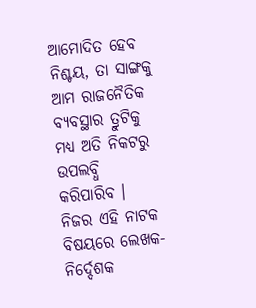ଆମୋଦିତ ହେବ ନିଶ୍ଚୟ, ତା ସାଙ୍ଗକୁ ଆମ ରାଜନୈତିକ ବ୍ୟବସ୍ଥାର ତ୍ରୁଟିକୁ ମଧ୍ୟ ଅତି ନିକଟରୁ ଉପଲବ୍ଧି କରିପାରିବ ।
ନିଜର ଏହି ନାଟକ ବିଷୟରେ ଲେଖକ-ନିର୍ଦ୍ଦେଶକ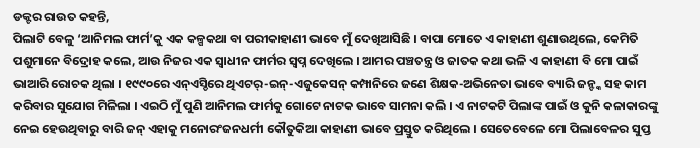ଡକ୍ଟର ରାଉତ କହନ୍ତି,
ପିଲାଟି ବେଳୁ ‘ଆନିମଲ ଫାର୍ମ’କୁ ଏକ କଳ୍ପକଥା ବା ପରୀକାହାଣୀ ଭାବେ ମୁଁ ଦେଖିଆସିଛି । ବାପା ମୋତେ ଏ କାହାଣୀ ଶୁଣାଉଥିଲେ, କେମିତି ପଶୁମାନେ ବିଦ୍ରୋହ କଲେ, ଆଉ ନିଜର ଏକ ସ୍ୱାଧୀନ ଫାର୍ମର ସ୍ୱପ୍ନ ଦେଖିଲେ । ଆମର ପଞ୍ଚତନ୍ତ୍ର ଓ ଜାତକ କଥା ଭଳି ଏ କାହାଣୀ ବି ମୋ ପାଇଁ ଭାଆରି ରୋଚକ ଥିଲା । ୧୯୯୦ରେ ଏନ୍ଏସ୍ଡିରେ ଥିଏଟର୍-ଇନ୍-ଏଜୁକେସନ୍ କମ୍ପାନିରେ ଜଣେ ଶିକ୍ଷକ-ଅଭିନେତା ଭାବେ ବ୍ୟାରି ଜନ୍ଙ୍କ ସହ କାମ କରିବାର ସୁଯୋଗ ମିଳିଲା । ଏଇଠି ମୁଁ ପୁଣି ଆନିମଲ ଫାର୍ମକୁ ଗୋଟେ ନାଟକ ଭାବେ ସାମନା କଲି । ଏ ନାଟକଟି ପିଲାଙ୍କ ପାଇଁ ଓ କୁନି କଳାକାରଙ୍କୁ ନେଇ ହେଉଥିବାରୁ ବାରି ଜନ୍ ଏହାକୁ ମନୋରଂଜନଧର୍ମୀ କୌତୁକିଆ କାହାଣୀ ଭାବେ ପ୍ରସ୍ତୁତ କରିଥିଲେ । ସେତେବେଳେ ମୋ ପିଲାବେଳର ସୁପ୍ତ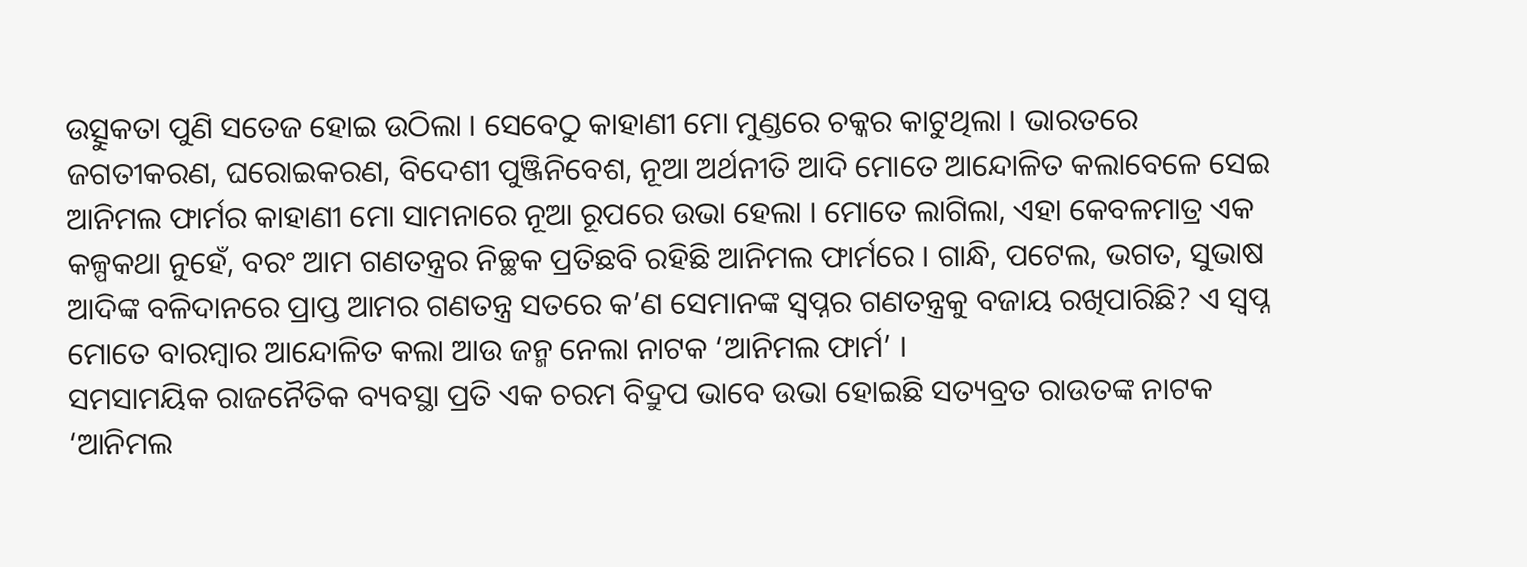ଉତ୍ସୁକତା ପୁଣି ସତେଜ ହୋଇ ଉଠିଲା । ସେବେଠୁ କାହାଣୀ ମୋ ମୁଣ୍ଡରେ ଚକ୍କର କାଟୁଥିଲା । ଭାରତରେ ଜଗତୀକରଣ, ଘରୋଇକରଣ, ବିଦେଶୀ ପୁଞ୍ଜିନିବେଶ, ନୂଆ ଅର୍ଥନୀତି ଆଦି ମୋତେ ଆନ୍ଦୋଳିତ କଲାବେଳେ ସେଇ ଆନିମଲ ଫାର୍ମର କାହାଣୀ ମୋ ସାମନାରେ ନୂଆ ରୂପରେ ଉଭା ହେଲା । ମୋତେ ଲାଗିଲା, ଏହା କେବଳମାତ୍ର ଏକ କଳ୍ପକଥା ନୁହେଁ, ବରଂ ଆମ ଗଣତନ୍ତ୍ରର ନିଚ୍ଛକ ପ୍ରତିଛବି ରହିଛି ଆନିମଲ ଫାର୍ମରେ । ଗାନ୍ଧି, ପଟେଲ, ଭଗତ, ସୁଭାଷ ଆଦିଙ୍କ ବଳିଦାନରେ ପ୍ରାପ୍ତ ଆମର ଗଣତନ୍ତ୍ର ସତରେ କ’ଣ ସେମାନଙ୍କ ସ୍ୱପ୍ନର ଗଣତନ୍ତ୍ରକୁ ବଜାୟ ରଖିପାରିଛି? ଏ ସ୍ୱପ୍ନ ମୋତେ ବାରମ୍ବାର ଆନ୍ଦୋଳିତ କଲା ଆଉ ଜନ୍ମ ନେଲା ନାଟକ ‘ଆନିମଲ ଫାର୍ମ’ ।
ସମସାମୟିକ ରାଜନୈତିକ ବ୍ୟବସ୍ଥା ପ୍ରତି ଏକ ଚରମ ବିଦ୍ରୁପ ଭାବେ ଉଭା ହୋଇଛି ସତ୍ୟବ୍ରତ ରାଉତଙ୍କ ନାଟକ ‘ଆନିମଲ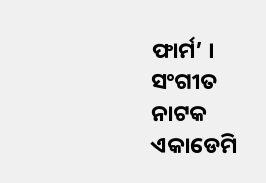ଫାର୍ମ’ । ସଂଗୀତ ନାଟକ ଏକାଡେମି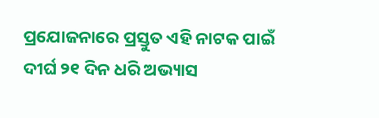ପ୍ରଯୋଜନାରେ ପ୍ରସ୍ତୁତ ଏହି ନାଟକ ପାଇଁ ଦୀର୍ଘ ୨୧ ଦିନ ଧରି ଅଭ୍ୟାସ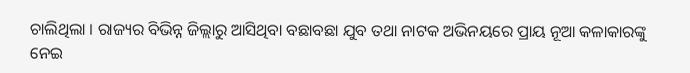ଚାଲିଥିଲା । ରାଜ୍ୟର ବିଭିନ୍ନ ଜିଲ୍ଲାରୁ ଆସିଥିବା ବଛାବଛା ଯୁବ ତଥା ନାଟକ ଅଭିନୟରେ ପ୍ରାୟ ନୂଆ କଳାକାରଙ୍କୁ ନେଇ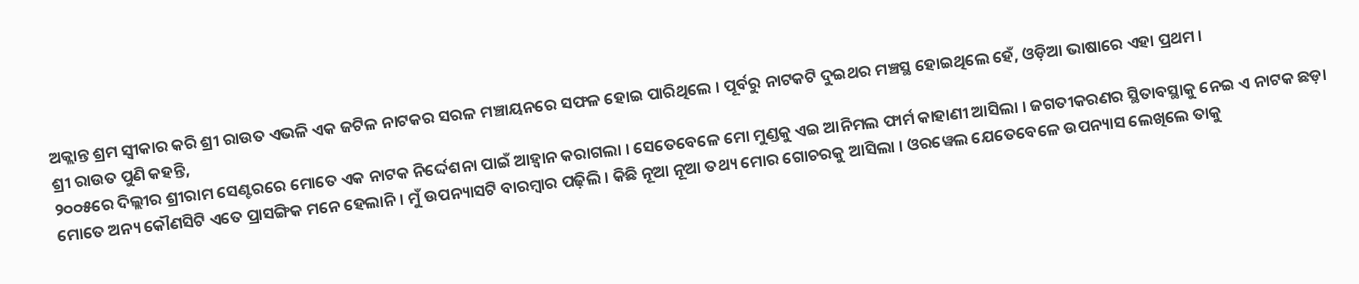ଅକ୍ଲାନ୍ତ ଶ୍ରମ ସ୍ୱୀକାର କରି ଶ୍ରୀ ରାଉତ ଏଭଳି ଏକ ଜଟିଳ ନାଟକର ସରଳ ମଞ୍ଚାୟନରେ ସଫଳ ହୋଇ ପାରିଥିଲେ । ପୂର୍ବରୁ ନାଟକଟି ଦୁଇଥର ମଞ୍ଚସ୍ଥ ହୋଇଥିଲେ ହେଁ, ଓଡ଼ିଆ ଭାଷାରେ ଏହା ପ୍ରଥମ ।
ଶ୍ରୀ ରାଉତ ପୁଣି କହନ୍ତି,
୨୦୦୫ରେ ଦିଲ୍ଲୀର ଶ୍ରୀରାମ ସେଣ୍ଟରରେ ମୋତେ ଏକ ନାଟକ ନିର୍ଦ୍ଦେଶନା ପାଇଁ ଆହ୍ୱାନ କରାଗଲା । ସେତେବେଳେ ମୋ ମୁଣ୍ଡକୁ ଏଇ ଆନିମଲ ଫାର୍ମ କାହାଣୀ ଆସିଲା । ଜଗତୀକରଣର ସ୍ଥିତାବସ୍ଥାକୁ ନେଇ ଏ ନାଟକ ଛଡ଼ା ମୋତେ ଅନ୍ୟ କୌଣସିଟି ଏତେ ପ୍ରାସଙ୍ଗିକ ମନେ ହେଲାନି । ମୁଁ ଉପନ୍ୟାସଟି ବାରମ୍ବାର ପଢ଼ିଲି । କିଛି ନୂଆ ନୂଆ ତଥ୍ୟ ମୋର ଗୋଚରକୁ ଆସିଲା । ଓରୱେଲ ଯେତେବେଳେ ଉପନ୍ୟାସ ଲେଖିଲେ ତାକୁ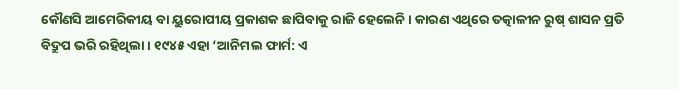କୌଣସି ଆମେରିକୀୟ ବା ୟୁରୋପୀୟ ପ୍ରକାଶକ ଛାପିବାକୁ ରାଜି ହେଲେନି । କାରଣ ଏଥିରେ ତତ୍କାଳୀନ ରୁଷ୍ ଶାସନ ପ୍ରତି ବିଦ୍ରୁପ ଭରି ରହିଥିଲା । ୧୯୪୫ ଏହା ‘ଆନିମଲ ଫାର୍ମ: ଏ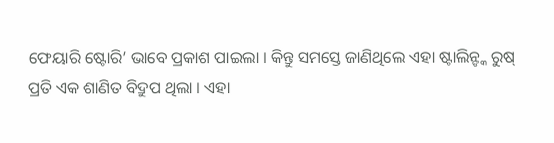ଫେୟାରି ଷ୍ଟୋରି’ ଭାବେ ପ୍ରକାଶ ପାଇଲା । କିନ୍ତୁ ସମସ୍ତେ ଜାଣିଥିଲେ ଏହା ଷ୍ଟାଲିନ୍ଙ୍କ ରୁଷ୍ ପ୍ରତି ଏକ ଶାଣିତ ବିଦ୍ରୁପ ଥିଲା । ଏହା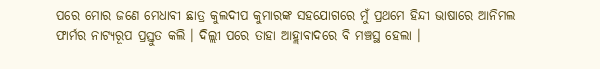ପରେ ମୋର ଜଣେ ମେଧାବୀ ଛାତ୍ର କୁଲଦୀପ କୁମାରଙ୍କ ସହଯୋଗରେ ମୁଁ ପ୍ରଥମେ ହିନ୍ଦୀ ଭାଷାରେ ଆନିମଲ ଫାର୍ମର ନାଟ୍ୟରୂପ ପ୍ରସ୍ତୁତ କଲି । ଦିଲ୍ଲୀ ପରେ ତାହା ଆହ୍ଲାବାଦରେ ବି ମଞ୍ଚସ୍ଥ ହେଲା ।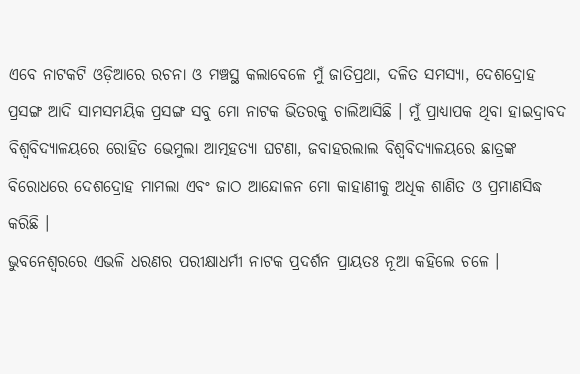ଏବେ ନାଟକଟି ଓଡ଼ିଆରେ ରଚନା ଓ ମଞ୍ଚସ୍ଥ କଲାବେଳେ ମୁଁ ଜାତିପ୍ରଥା, ଦଳିତ ସମସ୍ୟା, ଦେଶଦ୍ରୋହ ପ୍ରସଙ୍ଗ ଆଦି ସାମସମୟିକ ପ୍ରସଙ୍ଗ ସବୁ ମୋ ନାଟକ ଭିତରକୁ ଚାଲିଆସିଛି । ମୁଁ ପ୍ରାଧ୍ୟାପକ ଥିବା ହାଇଦ୍ରାବଦ ବିଶ୍ୱବିଦ୍ୟାଳୟରେ ରୋହିତ ଭେମୁଲା ଆତ୍ମହତ୍ୟା ଘଟଣା, ଜବାହରଲାଲ ବିଶ୍ୱବିଦ୍ୟାଳୟରେ ଛାତ୍ରଙ୍କ ବିରୋଧରେ ଦେଶଦ୍ରୋହ ମାମଲା ଏବଂ ଜାଠ ଆନ୍ଦୋଳନ ମୋ କାହାଣୀକୁ ଅଧିକ ଶାଣିତ ଓ ପ୍ରମାଣସିଦ୍ଧ କରିଛି ।
ଭୁବନେଶ୍ୱରରେ ଏଭଳି ଧରଣର ପରୀକ୍ଷାଧର୍ମୀ ନାଟକ ପ୍ରଦର୍ଶନ ପ୍ରାୟତଃ ନୂଆ କହିଲେ ଚଳେ ।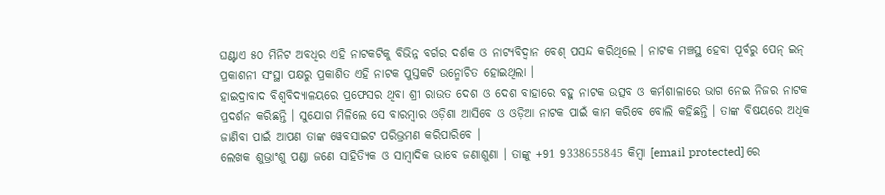ଘଣ୍ଟାଏ ୫୦ ମିନିଟ ଅବଧିର ଏହି ନାଟକଟିକୁ ବିଭିନ୍ନ ବର୍ଗର ଦର୍ଶକ ଓ ନାଟ୍ୟବିଦ୍ୱାନ ବେଶ୍ ପସନ୍ଦ କରିଥିଲେ । ନାଟକ ମଞ୍ଚସ୍ଥ ହେବା ପୂର୍ବରୁ ପେନ୍ ଇନ୍ ପ୍ରକାଶନୀ ସଂସ୍ଥା ପକ୍ଷରୁ ପ୍ରକାଶିତ ଏହି ନାଟକ ପୁସ୍ତକଟି ଉନ୍ମୋଚିତ ହୋଇଥିଲା ।
ହାଇଦ୍ରାବାଦ ବିଶ୍ୱବିଦ୍ୟାଳୟରେ ପ୍ରଫେସର ଥିବା ଶ୍ରୀ ରାଉତ ଦେଶ ଓ ଦେଶ ବାହାରେ ବହୁ ନାଟକ ଉତ୍ସବ ଓ କର୍ମଶାଳାରେ ଭାଗ ନେଇ ନିଜର ନାଟକ ପ୍ରଦର୍ଶନ କରିଛନ୍ତି । ସୁଯୋଗ ମିଳିଲେ ସେ ବାରମ୍ବାର ଓଡ଼ିଶା ଆସିବେ ଓ ଓଡ଼ିଆ ନାଟକ ପାଇଁ କାମ କରିବେ ବୋଲି କହିଛନ୍ତି । ତାଙ୍କ ବିଷୟରେ ଅଧିକ ଜାଣିବା ପାଇଁ ଆପଣ ତାଙ୍କ ୱେବସାଇଟ ପରିଭ୍ରମଣ କରିପାରିବେ ।
ଲେଖକ ଶୁଭ୍ରାଂଶୁ ପଣ୍ଡା ଜଣେ ସାହିତ୍ୟିକ ଓ ସାମ୍ବାଦିକ ଭାବେ ଜଣାଶୁଣା । ତାଙ୍କୁ +91 9338655845 କିମ୍ବା [email protected] ରେ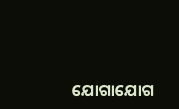ଯୋଗାଯୋଗ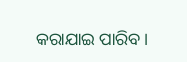କରାଯାଇ ପାରିବ।